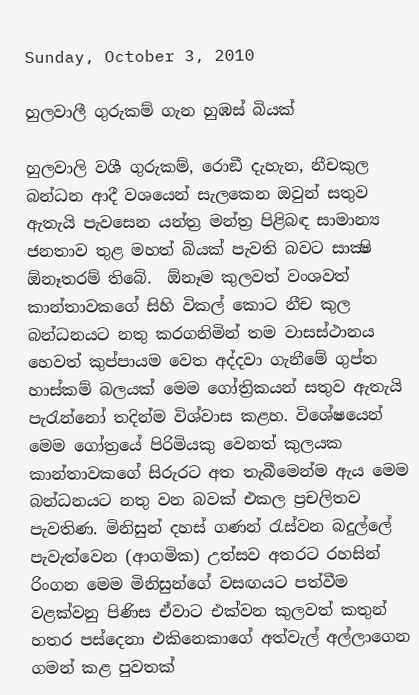Sunday, October 3, 2010

හුලවාලී ගුරුකම් ගැන හුඹස් බියක්

හුලවාලි වශී ගුරුකම්, රොඞී දැහැන, නීචකුල බන්ධන ආදී වශයෙන් සැලකෙන ඔවුන් සතුව ඇතැයි පැවසෙන යන්ත්‍ර මන්ත්‍ර පිළිබඳ සාමාන්‍ය ජනතාව තුළ මහත් බියක් පැවති බවට සාක්‍ෂි  ඕනෑතරම් තිබේ.  ඕනෑම කුලවත් වංශවත් කාන්තාවකගේ සිහි විකල් කොට නීච කුල බන්ධනයට නතු කරගනිමින් තම වාසස්ථානය හෙවත් කුප්පායම වෙත අද්දවා ගැනීමේ ගුප්ත හාස්කම් බලයක් මෙම ගෝත්‍රිකයන් සතුව ඇතැයි පැරැන්නෝ තදින්ම විශ්වාස කළහ. විශේෂයෙන් මෙම ගෝත්‍රයේ පිරිමියකු වෙනත් කුලයක කාන්තාවකගේ සිරුරට අත තැබීමෙන්ම ඇය මෙම බන්ධනයට නතු වන බවක් එකල ප්‍රචලිතව පැවතිණ. මිනිසුන් දහස් ගණන් රැස්වන බදුල්ලේ පැවැත්වෙන (ආගමික) උත්සව අතරට රහසින් රිංගන මෙම මිනිසුන්ගේ වසඟයට පත්වීම වළක්වනු පිණිස ඒවාට එක්වන කුලවත් කතුන් හතර පස්දෙනා එකිනෙකාගේ අත්වැල් අල්ලාගෙන ගමන් කළ පුවතක්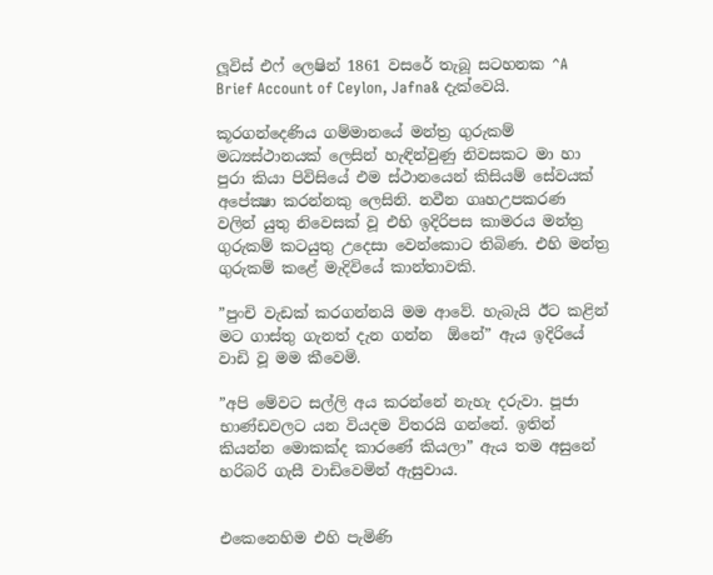ලූවිස් එෆ් ලෙෂින් 1861 වසරේ තැබූ සටහනක ^A Brief Account of Ceylon, Jafna& දැක්වෙයි.

කූරගන්දෙණිය ගම්මානයේ මන්ත්‍ර ගුරුකම් මධ්‍යස්ථානයක් ලෙසින් හැඳින්වුණු නිවසකට මා හා පුරා කියා පිවිසියේ එම ස්ථානයෙන් කිසියම් සේවයක් අපේක්‍ෂා කරන්නකු ලෙසිනි. නවීන ගෘහඋපකරණ වලින් යුතු නිවෙසක් වූ එහි ඉදිරිපස කාමරය මන්ත්‍ර ගුරුකම් කටයුතු උදෙසා වෙන්කොට තිබිණ. එහි මන්ත්‍ර ගුරුකම් කළේ මැදිවියේ කාන්තාවකි.

”පුංචි වැඩක් කරගන්නයි මම ආවේ. හැබැයි ඊට කළින් මට ගාස්තු ගැනත් දැන ගන්න  ඕනේ” ඇය ඉදිරියේ වාඩි වූ මම කීවෙමි.

”අපි මේවට සල්ලි අය කරන්නේ නැහැ දරුවා. පූජා භාණ්ඩවලට යන වියදම විතරයි ගන්නේ. ඉතින් කියන්න මොකක්ද කාරණේ කියලා” ඇය තම අසුනේ හරිබරි ගැසී වාඩිවෙමින් ඇසුවාය.


එකෙනෙහිම එහි පැමිණි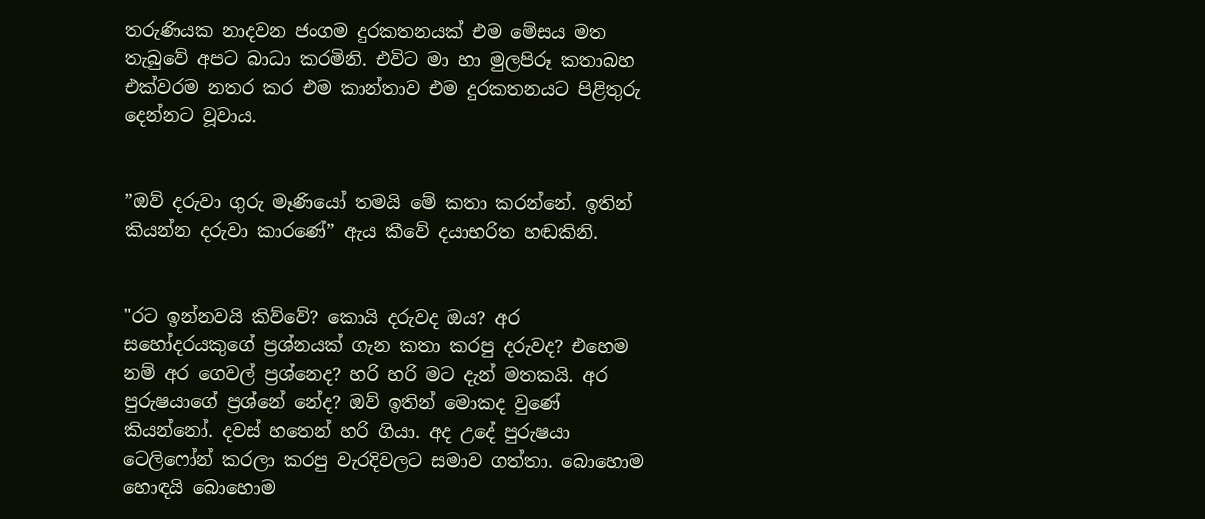තරුණියක නාදවන ජංගම දුරකතනයක් එම මේසය මත තැබුවේ අපට බාධා කරමිනි. එවිට මා හා මුලපිරූ කතාබහ එක්වරම නතර කර එම කාන්තාව එම දුරකතනයට පිළිතුරු දෙන්නට වූවාය.


”ඔව් දරුවා ගුරු මෑණියෝ තමයි මේ කතා කරන්නේ. ඉතින් කියන්න දරුවා කාරණේ” ඇය කීවේ දයාභරිත හඬකිනි.


"රට ඉන්නවයි කිව්වේ? කොයි දරුවද ඔය? අර සහෝදරයකුගේ ප්‍රශ්නයක් ගැන කතා කරපු දරුවද? එහෙම නම් අර ගෙවල් ප්‍රශ්නෙද? හරි හරි මට දැන් මතකයි. අර පුරුෂයාගේ ප්‍රශ්නේ නේද? ඔව් ඉතින් මොකද වුණේ කියන්නෝ. දවස් හතෙන් හරි ගියා. අද උදේ පුරුෂයා ටෙලිෆෝන් කරලා කරපු වැරදිවලට සමාව ගත්තා. බොහොම හොඳයි බොහොම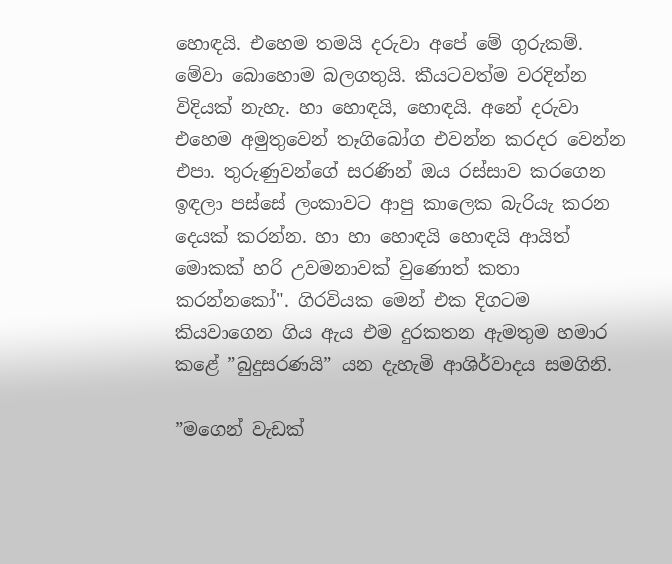හොඳයි. එහෙම තමයි දරුවා අපේ මේ ගුරුකම්. මේවා බොහොම බලගතුයි. කීයටවත්ම වරදින්න විදියක් නැහැ. හා හොඳයි, හොඳයි. අනේ දරුවා එහෙම අමුතුවෙන් තෑගිබෝග එවන්න කරදර වෙන්න එපා. තුරුණුවන්ගේ සරණින් ඔය රස්සාව කරගෙන ඉඳලා පස්සේ ලංකාවට ආපු කාලෙක බැරියැ කරන දෙයක් කරන්න. හා හා හොඳයි හොඳයි ආයිත් මොකක් හරි උවමනාවක් වුණොත් කතා කරන්නකෝ". ගිරවියක මෙන් එක දිගටම කියවාගෙන ගිය ඇය එම දුරකතන ඇමතුම හමාර කළේ ”බුදුසරණයි” යන දැහැමි ආශිර්වාදය සමගිනි.

”මගෙන් වැඩක්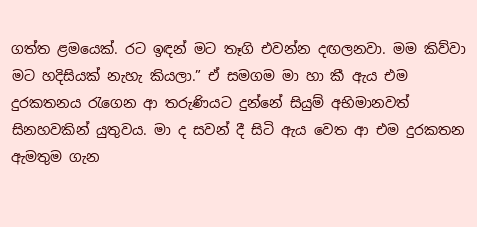ගත්ත ළමයෙක්. රට ඉඳන් මට තෑගි එවන්න දඟලනවා. මම කිව්වා මට හදිසියක් නැහැ කියලා.” ඒ සමගම මා හා කී ඇය එම දුරකතනය රැගෙන ආ තරුණියට දුන්නේ සියුම් අභිමානවත් සිනහවකින් යුතුවය. මා ද සවන් දී සිටි ඇය වෙත ආ එම දුරකතන ඇමතුම ගැන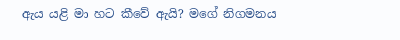ඇය යළි මා හට කීවේ ඇයි? මගේ නිගමනය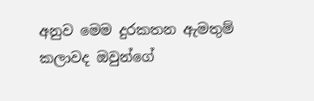අනුව මෙම දුරකතන ඇමතුම් කලාවද ඔවුන්ගේ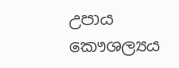උපාය කෞශල්‍යය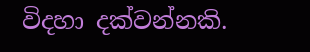විදහා දක්වන්නකි.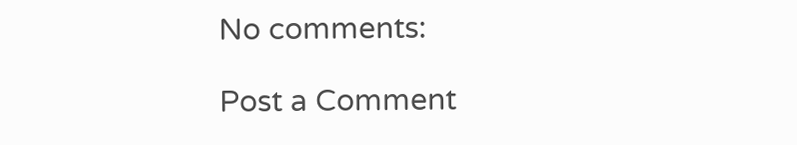No comments:

Post a Comment